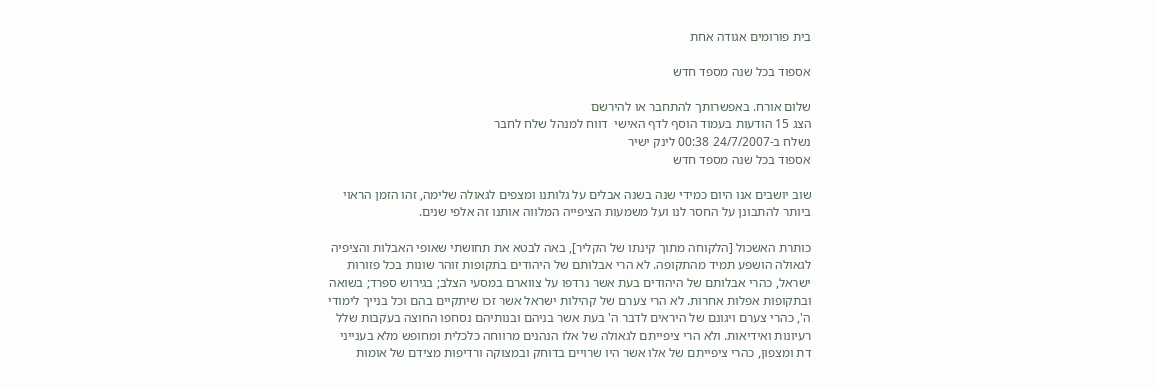בית פורומים אגודה אחת

אספוד בכל שנה מספד חדש

שלום אורח. באפשרותך להתחבר או להירשם
הצג 15 הודעות בעמוד הוסף לדף האישי  דווח למנהל שלח לחבר
נשלח ב-24/7/2007 00:38 לינק ישיר
אספוד בכל שנה מספד חדש

שוב יושבים אנו היום כמידי שנה בשנה אבלים על גלותנו ומצפים לגאולה שלימה, זהו הזמן הראוי ביותר להתבונן על החסר לנו ועל משמעות הציפייה המלווה אותנו זה אלפי שנים.

כותרת האשכול [הלקוחה מתוך קינתו של הקליר], באה לבטא את תחושתי שאופי האבלות והציפיה לגאולה הושפע תמיד מהתקופה. לא הרי אבלותם של היהודים בתקופות זוהר שונות בכל פזורות ישראל, כהרי אבלותם של היהודים בעת אשר נרדפו על צווארם במסעי הצלב; בגירוש ספרד; בשואה ובתקופות אפלות אחרות. לא הרי צערם של קהילות ישראל אשר זכו שיתקיים בהם וכל בנייך לימודי ה', כהרי צערם ויגונם של היראים לדבר ה' בעת אשר בניהם ובנותיהם נסחפו החוצה בעקבות שלל רעיונות ואידיאות. ולא הרי ציפייתם לגאולה של אלו הנהנים מרווחה כלכלית ומחופש מלא בענייני דת ומצפון, כהרי ציפייתם של אלו אשר היו שרויים בדוחק ובמצוקה ורדיפות מצידם של אומות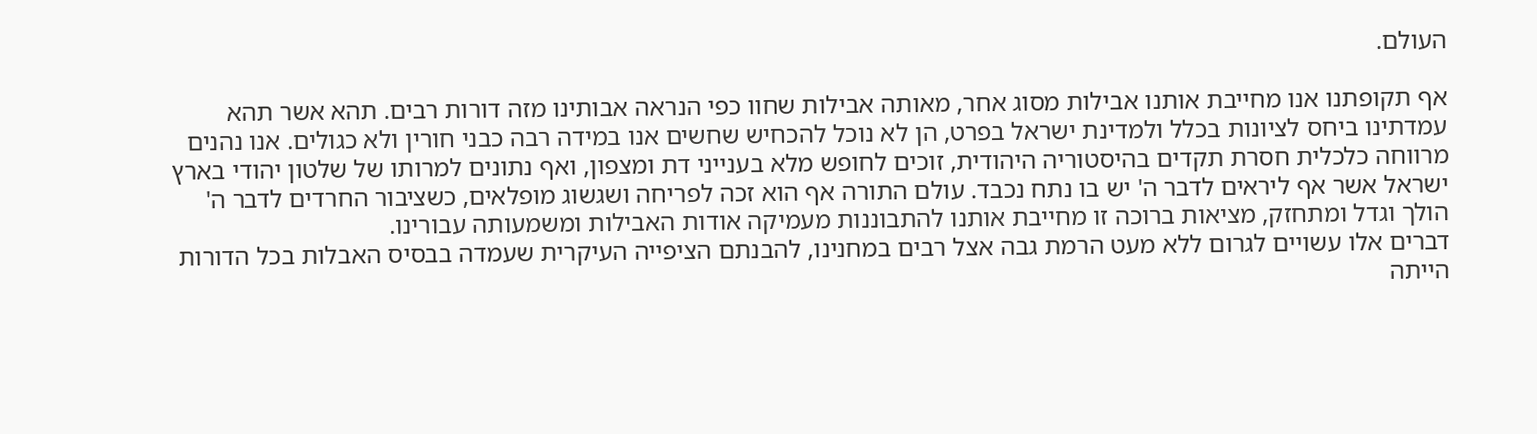העולם.

אף תקופתנו אנו מחייבת אותנו אבילות מסוג אחר, מאותה אבילות שחוו כפי הנראה אבותינו מזה דורות רבים. תהא אשר תהא עמדתינו ביחס לציונות בכלל ולמדינת ישראל בפרט, הן לא נוכל להכחיש שחשים אנו במידה רבה כבני חורין ולא כגולים. אנו נהנים מרווחה כלכלית חסרת תקדים בהיסטוריה היהודית, זוכים לחופש מלא בענייני דת ומצפון, ואף נתונים למרותו של שלטון יהודי בארץ ישראל אשר אף ליראים לדבר ה' יש בו נתח נכבד. עולם התורה אף הוא זכה לפריחה ושגשוג מופלאים, כשציבור החרדים לדבר ה' הולך וגדל ומתחזק, מציאות ברוכה זו מחייבת אותנו להתבוננות מעמיקה אודות האבילות ומשמעותה עבורינו.
דברים אלו עשויים לגרום ללא מעט הרמת גבה אצל רבים במחנינו, להבנתם הציפייה העיקרית שעמדה בבסיס האבלות בכל הדורות הייתה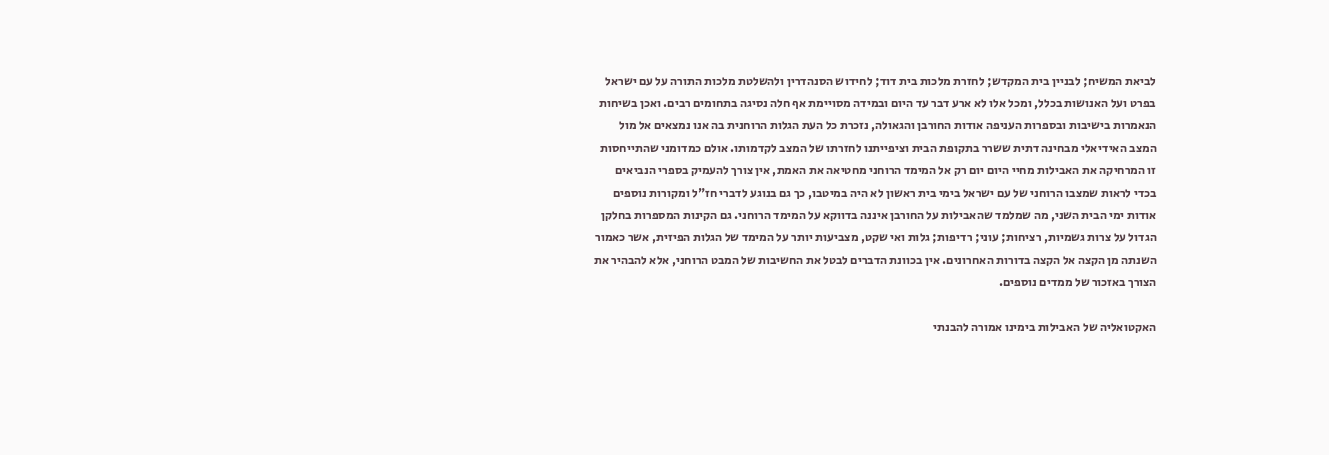לביאת המשיח; לבניין בית המקדש; לחזרת מלכות בית דוד; לחידוש הסנהדרין ולהשלטת מלכות התורה על עם ישראל בפרט ועל האנושות בכלל, ומכל אלו לא ארע דבר עד היום ובמידה מסויימת אף חלה נסיגה בתחומים רבים. ואכן בשיחות הנאמרות בישיבות ובספרות העניפה אודות החורבן והגאולה, נזכרת כל העת הגלות הרוחנית בה אנו נמצאים אל מול המצב האידיאלי מבחינה דתית ששרר בתקופת הבית וציפייתנו לחזרתו של המצב לקדמותו. אולם כמדומני שהתייחסות זו המרחיקה את האבילות מחיי היום יום רק אל המימד הרוחני מחטיאה את האמת, אין צורך להעמיק בספרי הנביאים בכדי לראות שמצבו הרוחני של עם ישראל בימי בית ראשון לא היה במיטבו, כך גם בנוגע לדברי חז"ל ומקורות נוספים אודות ימי הבית השני, מה שמלמד שהאבילות על החורבן איננה בדווקא על המימד הרוחני. גם הקינות המספרות בחלקן הגדול על צרות גשמיות, רציחות; עוני; רדיפות; גלות ואי שקט, מצביעות יותר על המימד של הגלות הפיזית, אשר כאמור השנתה מן הקצה אל הקצה בדורות האחרונים. אין בכוונת הדברים לבטל את החשיבות של המבט הרוחני, אלא להבהיר את הצורך באזכור של ממדים נוספים.

האקטואליה של האבילות בימינו אמורה להבנתי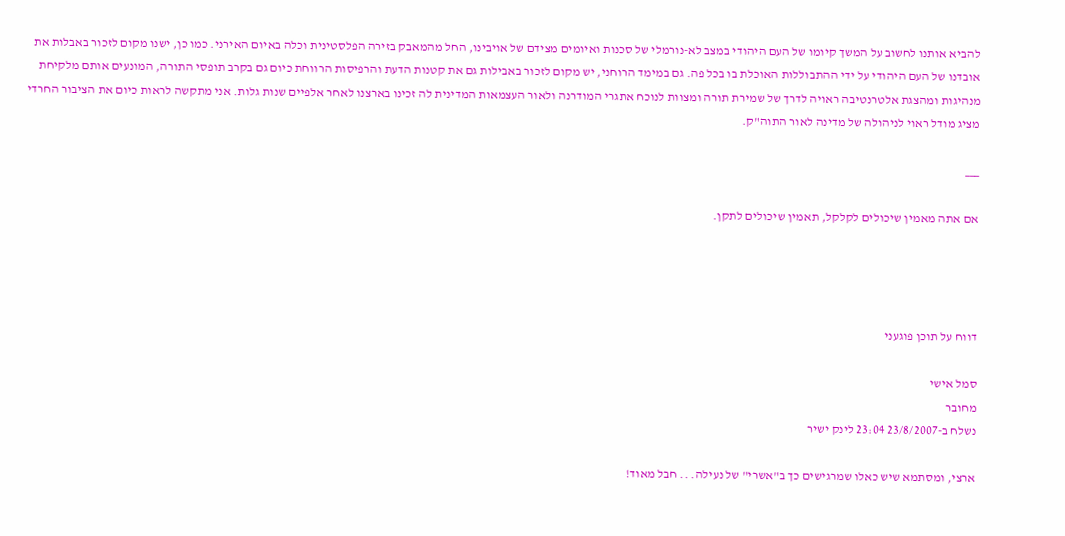להביא אותנו לחשוב על המשך קיומו של העם היהודי במצב לא-נורמלי של סכנות ואיומים מצידם של אויבינו, החל מהמאבק בזירה הפלסטינית וכלה באיום האירני. כמו כן, ישנו מקום לזכור באבלות את אובדנו של העם היהודי על ידי ההתבוללות האוכלת בו בכל פה. גם במימד הרוחני, יש מקום לזכור באבילות גם את קטנות הדעת והרפיסות הרווחת כיום גם בקרב תופסי התורה, המונעים אותם מלקיחת מנהיגות ומהצגת אלטרנטיבה ראויה לדרך של שמירת תורה ומצוות לנוכח אתגרי המודרנה ולאור העצמאות המדינית לה זכינו בארצנו לאחר אלפיים שנות גלות. אני מתקשה לראות כיום את הציבור החרדי מציג מודל ראוי לניהולה של מדינה לאור התוה"ק.

___

אם אתה מאמין שיכולים לקלקל, תאמין שיכולים לתקן.




דווח על תוכן פוגעני

סמל אישי
מחובר
נשלח ב-23/8/2007 23:04 לינק ישיר

ארצי, ומסתמא שיש כאלו שמרגישים כך ב"אשרי" של נעילה. .. חבל מאוד!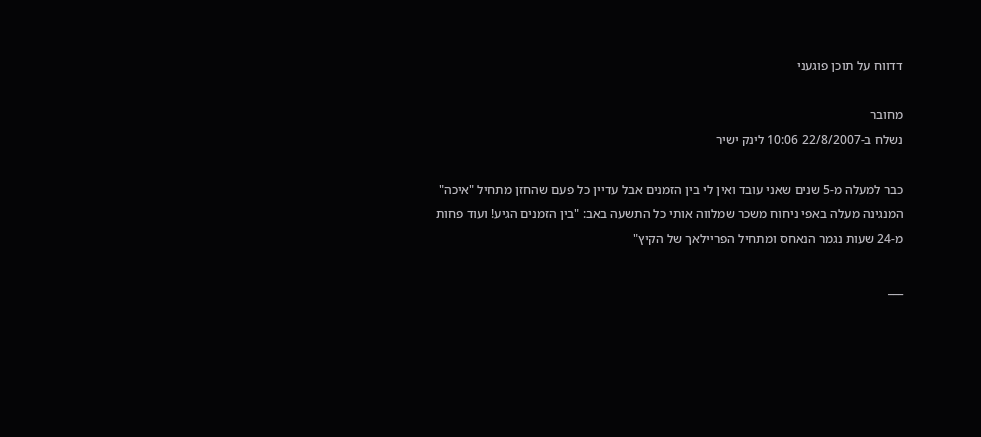דדווח על תוכן פוגעני

מחובר
נשלח ב-22/8/2007 10:06 לינק ישיר

כבר למעלה מ-5 שנים שאני עובד ואין לי בין הזמנים אבל עדיין כל פעם שהחזן מתחיל "איכה" המנגינה מעלה באפי ניחוח משכר שמלווה אותי כל התשעה באב: "בין הזמנים הגיע! ועוד פחות מ-24 שעות נגמר הנאחס ומתחיל הפריילאך של הקיץ"

___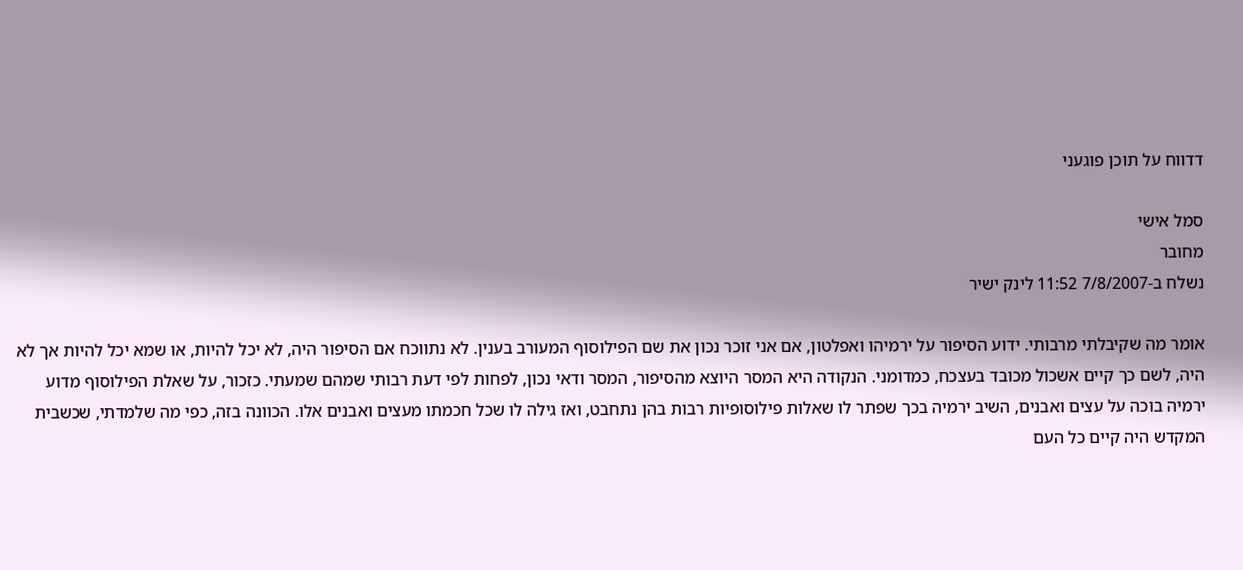דדווח על תוכן פוגעני

סמל אישי
מחובר
נשלח ב-7/8/2007 11:52 לינק ישיר

אומר מה שקיבלתי מרבותי. ידוע הסיפור על ירמיהו ואפלטון, אם אני זוכר נכון את שם הפילוסוף המעורב בענין. לא נתווכח אם הסיפור היה, לא יכל להיות, או שמא יכל להיות אך לא היה, לשם כך קיים אשכול מכובד בעצכח, כמדומני. הנקודה היא המסר היוצא מהסיפור, המסר ודאי נכון, לפחות לפי דעת רבותי שמהם שמעתי. כזכור, על שאלת הפילוסוף מדוע ירמיה בוכה על עצים ואבנים, השיב ירמיה בכך שפתר לו שאלות פילוסופיות רבות בהן נתחבט, ואז גילה לו שכל חכמתו מעצים ואבנים אלו. הכוונה בזה, כפי מה שלמדתי, שכשבית המקדש היה קיים כל העם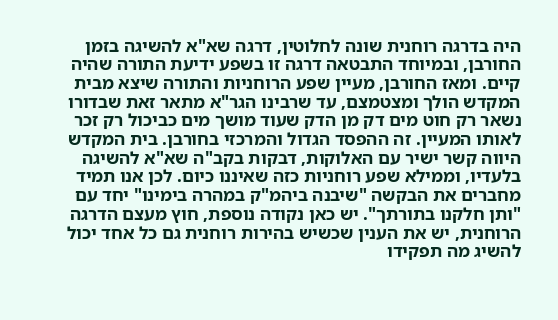היה בדרגה רוחנית שונה לחלוטין, דרגה שא"א להשיגה בזמן החורבן, ובמיוחד התבטאה דרגה זו בשפע ידיעת התורה שהיה קיים. ומאז החורבן, מעיין שפע הרוחניות והתורה שיצא מבית המקדש הולך ומצטמצם, עד שרבינו הגר"א מתאר זאת שבדורו נשאר רק חוט מים דק מן הדק שעוד מושך מים כביכול רק זכר לאותו המעיין. זה ההפסד הגדול והמרכזי בחורבן. בית המקדש היווה קשר ישיר עם האלוקות, דבקות בקב"ה שא"א להשיגה בלעדיו, וממילא שפע רוחניות כזה שאיננו כיום. לכן אנו תמיד מחברים את הבקשה "שיבנה ביהמ"ק במהרה בימינו" יחד עם "ותן חלקנו בתורתך". יש כאן נקודה נוספת, חוץ מעצם הדרגה הרוחנית, יש את הענין שכשיש בהירות רוחנית גם כל אחד יכול להשיג מה תפקידו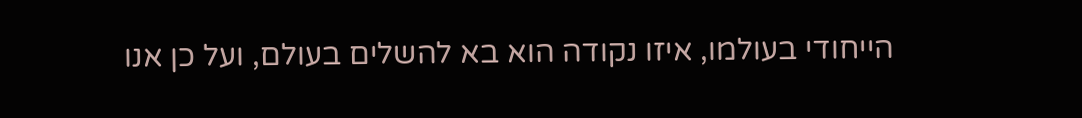הייחודי בעולמו, איזו נקודה הוא בא להשלים בעולם, ועל כן אנו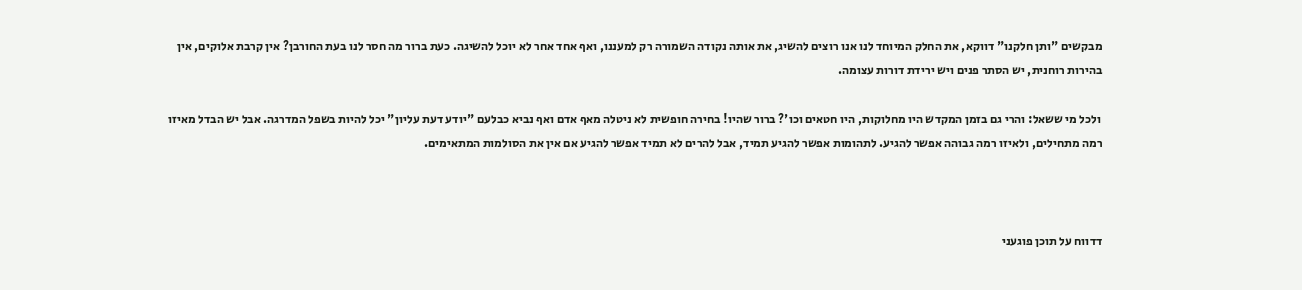מבקשים "ותן חלקנו" דווקא, את החלק המיוחד לנו אנו רוצים להשיג, את אותה נקודה השמורה רק למעננו, ואף אחד אחר לא יוכל להשיגה. כעת ברור מה חסר לנו בעת החורבן? אין קרבת אלוקים, אין בהירות רוחנית, יש הסתר פנים ויש ירידת דורות עצומה.

 ולכל מי ששאל: והרי גם בזמן המקדש היו מחלוקות, היו חטאים וכו'? ברור שהיו! בחירה חופשית לא ניטלה מאף אדם ואף נביא כבלעם "יודע דעת עליון" יכל להיות בשפל המדרגה. אבל יש הבדל מאיזו רמה מתחילים, ולאיזו רמה גבוהה אפשר להגיע. לתהומות אפשר להגיע תמיד, אבל להרים לא תמיד אפשר להגיע אם אין את הסולמות המתאימים.



דדווח על תוכן פוגעני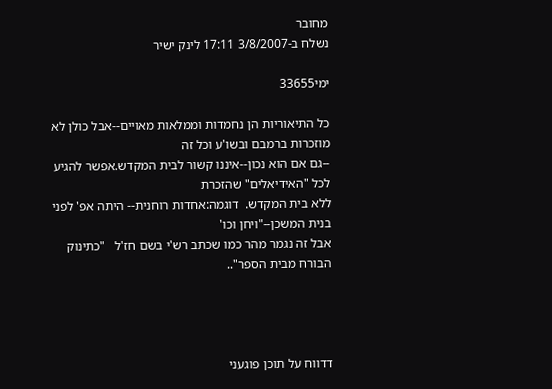מחובר
נשלח ב-3/8/2007 17:11 לינק ישיר

ימי33655

כל התיאוריות הן נחמדות וממלאות מאויים--אבל כולן לא מוזכרות ברמבם ובשו'ע וכל זה
--גם אם הוא נכון--איננו קשור לבית המקדש.אפשר להגיע לכל "האידיאלים" שהזכרת
ללא בית המקדש.  דוגמה:אחדות רוחנית-- היתה אפ' לפני בנית המשכן--"ויחן וכו'
אבל זה נגמר מהר כמו שכתב רש'י בשם חז'ל   "כתינוק הבורח מבית הספר"..




דדווח על תוכן פוגעני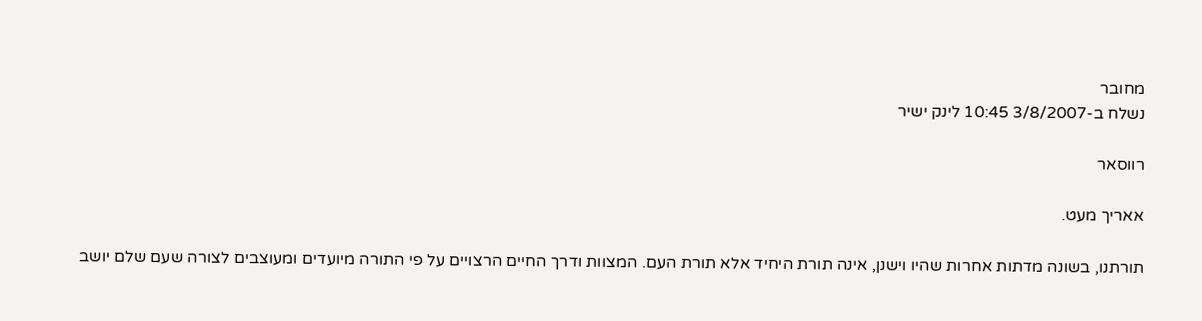מחובר
נשלח ב-3/8/2007 10:45 לינק ישיר

רווסאר

אאריך מעט.

תורתנו, בשונה מדתות אחרות שהיו וישנן, אינה תורת היחיד אלא תורת העם. המצוות ודרך החיים הרצויים על פי התורה מיועדים ומעוצבים לצורה שעם שלם יושב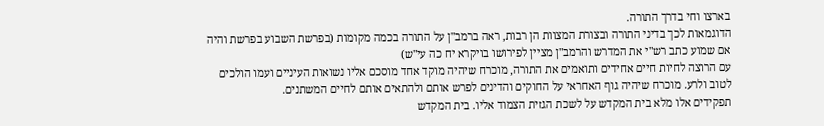בארצו וחי בדרך התורה.
הדוגמאות לכך בדיני התורה ובצורת המצוות הן רבות, ראה ברמב"ן על התורה בכמה מקומות (בפרשת השבוע בפרשת והיה אם שמוע כתב רש"י את המדרש והרמב"ן מציין לפירושו בויקרא יח כה עי"ש)
עם הרוצה לחיות חיים אחידים ותואמים את התורה, מוכרח שיהיה מוקד אחד מוסכם אליו נשואות העיניים ועמו הולכים לטוב ולרע. מוכרח שיהיה גוף האחראי על החוקים והדינים לפרש אותם ולהתאים אותם לחיים המשתנים.
תפקידים אלו מלא בית המקדש על לשכת הגזית הצמוד אליו. בית המקדש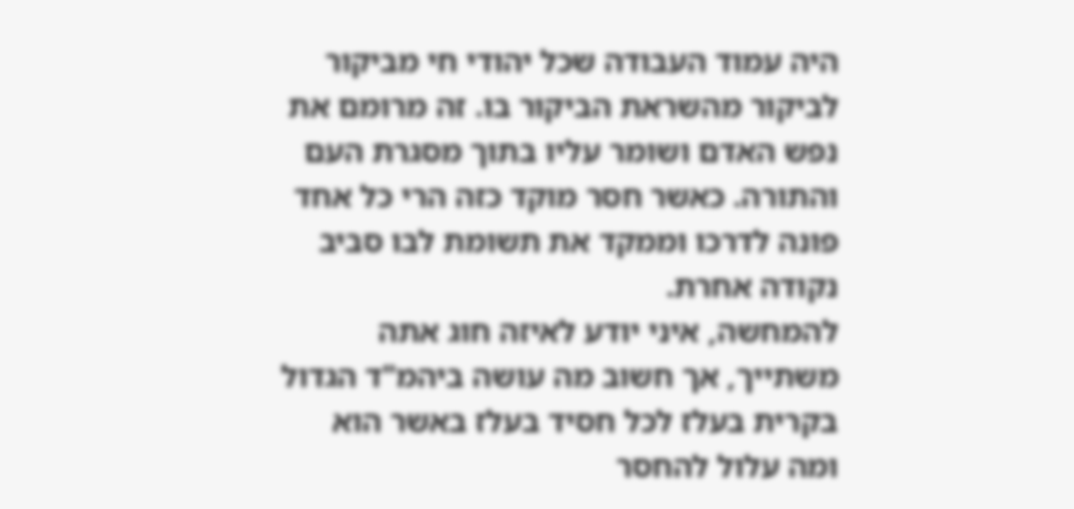היה עמוד העבודה שכל יהודי חי מביקור לביקור מהשראת הביקור בו. זה מרומם את נפש האדם ושומר עליו בתוך מסגרת העם והתורה. כאשר חסר מוקד כזה הרי כל אחד פונה לדרכו וממקד את תשומת לבו סביב נקודה אחרת.
להמחשה, איני יודע לאיזה חוג אתה משתייך, אך חשוב מה עושה ביהמ"ד הגדול בקרית בעלז לכל חסיד בעלז באשר הוא ומה עלול להחסר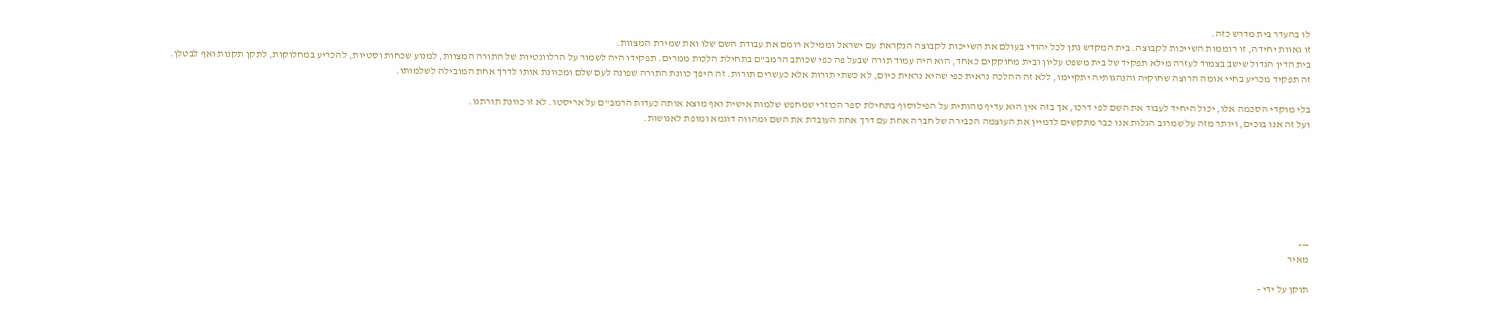לו בהעדר בית מדרש כזה.
זו גאוות יחידה, זו רוממות השייכות לקבוצה. בית המקדש נתן לכל יהודי בעולם את השייכות לקבוצה הנקראת עם ישראל וממילא רומם את עבודת השם שלו ואת שמירת המצוות.
בית הדין הגדול שישב בצמוד לעזרה מילא תפקיד של בית משפט עליון ובית מחוקקים כאחד, הוא היה עמוד תורה שבעל פה כפי שכותב הרמב"ם בתחילת הלכות ממרים. תפקידו היה לשמור על הרלוונטיות של התורה המצוות, למנוע שכחות וסטיות, להכריע במחלוקות, לתקן תקנות ואף לבטלן.
זה תפקיד מכריע בחיי אומה הרוצה שחוקיה והנהגותיה יתקיימו, ללא זה ההלכה נראית כפי שהיא נראית כיום, לא כשתי תורות אלא כעשרים תורות. זה היפך כוונת התורה שפונה לעם שלם ומכוונת אותו לדרך אחת המובילה לשלמותו.

בלי מוקדי הסכמה אלו, יכול היחיד לעבוד את השם לפי דרכו, אך בזה אין הוא עדיף מהותית על הפילוסוף בתחילת ספר הכוזרי שמחפש שלמות אישית ואף מוצא אותה כעדות הרמב"ם על אריסטו. לא זו כוונת תורתנו.
ועל זה אנו בוכים, ויותר מזה על שמרוב הגלות אנו כבר מתקשים לדמיין את העוצמה הכבירה של חברה אחת עם דרך אחת העובדת את השם ומהווה דוגמא ומופת לאנושות.







---
מאיר

תוקן על ידי -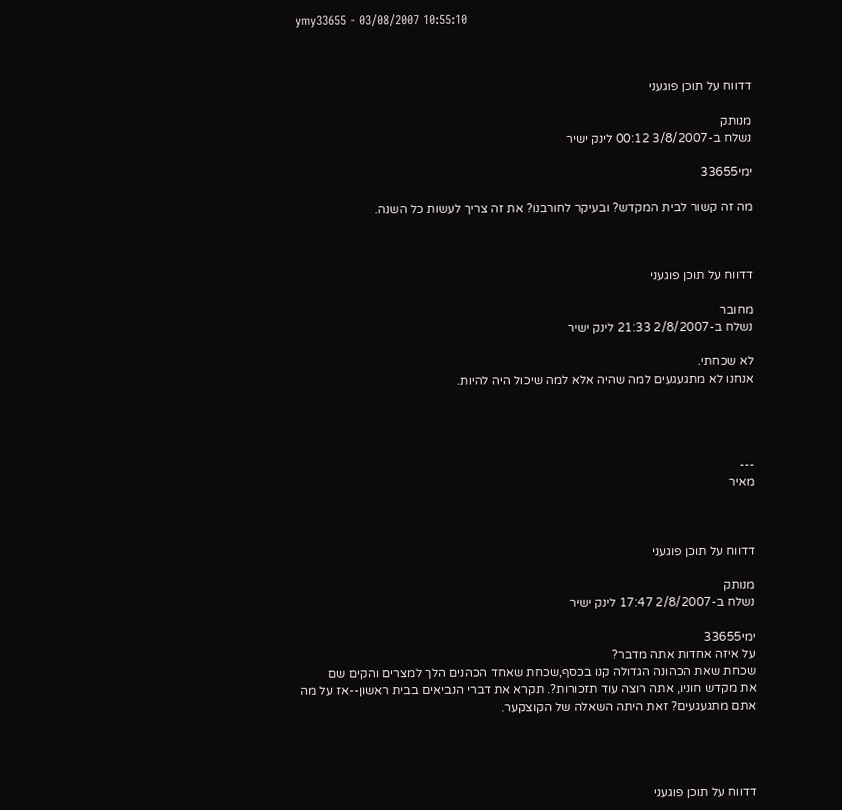ymy33655 - 03/08/2007 10:55:10



דדווח על תוכן פוגעני

מנותק
נשלח ב-3/8/2007 00:12 לינק ישיר

ימי33655

מה זה קשור לבית המקדש? ובעיקר לחורבנו? את זה צריך לעשות כל השנה.



דדווח על תוכן פוגעני

מחובר
נשלח ב-2/8/2007 21:33 לינק ישיר

לא שכחתי.
אנחנו לא מתגעגעים למה שהיה אלא למה שיכול היה להיות.




---
מאיר



דדווח על תוכן פוגעני

מנותק
נשלח ב-2/8/2007 17:47 לינק ישיר

ימי33655
על איזה אחדות אתה מדבר?
שכחת שאת הכהונה הגדולה קנו בכסף,שכחת שאחד הכהנים הלך למצרים והקים שם
את מקדש חוניו, אתה רוצה עוד תזכורות?. תקרא את דברי הנביאים בבית ראשון--אז על מה
אתם מתגעגעים? זאת היתה השאלה של הקוצקער.




דדווח על תוכן פוגעני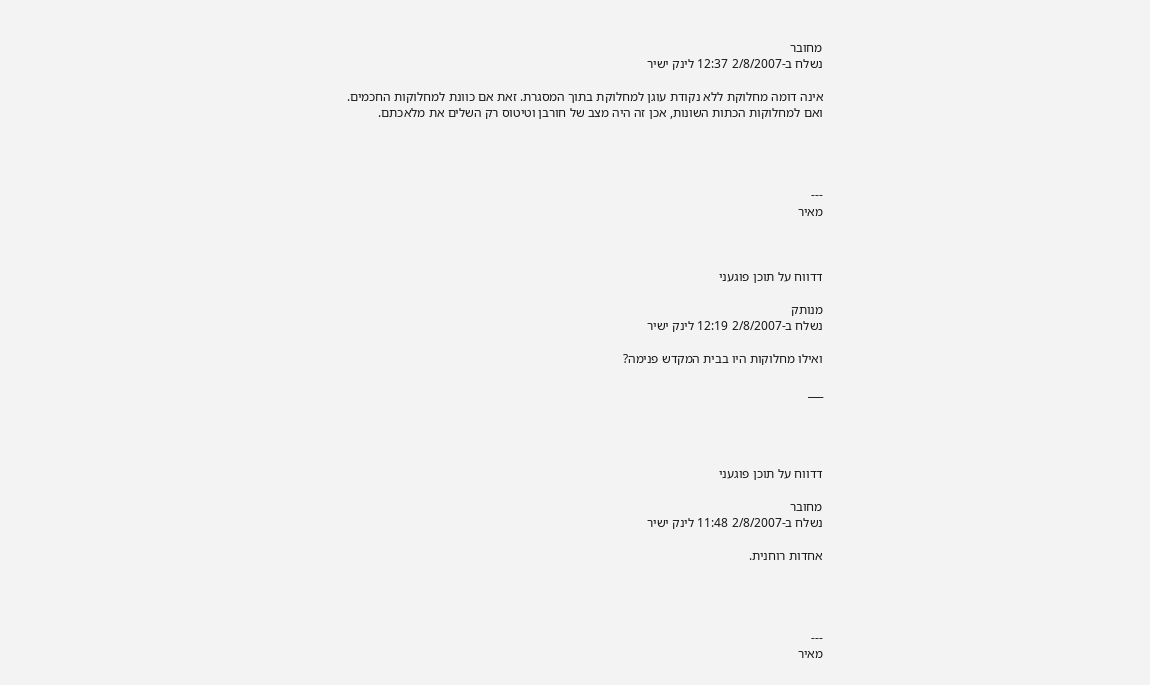מחובר
נשלח ב-2/8/2007 12:37 לינק ישיר

אינה דומה מחלוקת ללא נקודת עוגן למחלוקת בתוך המסגרת. זאת אם כוונת למחלוקות החכמים.
ואם למחלוקות הכתות השונות, אכן זה היה מצב של חורבן וטיטוס רק השלים את מלאכתם.




---
מאיר



דדווח על תוכן פוגעני

מנותק
נשלח ב-2/8/2007 12:19 לינק ישיר

ואילו מחלוקות היו בבית המקדש פנימה?

___




דדווח על תוכן פוגעני

מחובר
נשלח ב-2/8/2007 11:48 לינק ישיר

אחדות רוחנית.




---
מאיר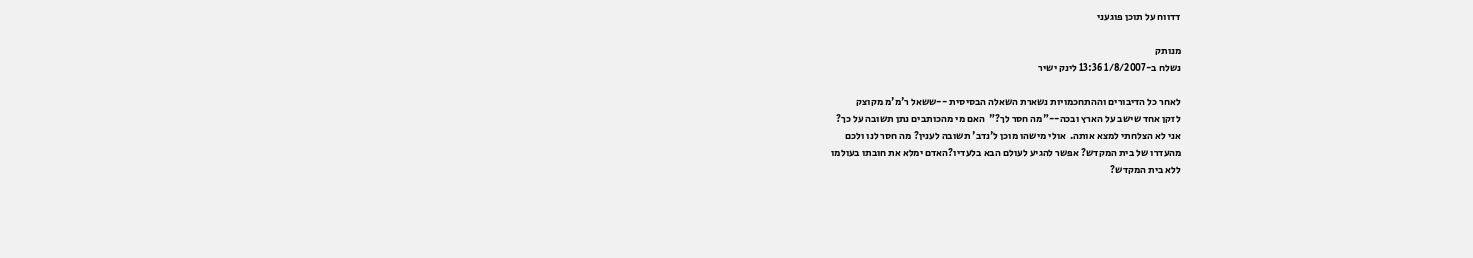דדווח על תוכן פוגעני

מנותק
נשלח ב-1/8/2007 13:36 לינק ישיר

לאחר כל הדיבורים וההתחכמויות נשארת השאלה הבסיסית --ששאל ר'מ'מ מקוצק
לזקן אחד שישב על הארץ ובכה--"מה חסר לך?"  האם מי מהכותבים נתן תשובה על כך?
אני לא הצלחתי למצא אותה.  אולי מישהו מוכן ל'נדב' תשובה לענין? מה חסר לנו ולכם
מהעדרו של בית המקדש? אפשר להגיע לעולם הבא בלעדיו?האדם ימלא את חובתו בעולמו
ללא בית המקדש?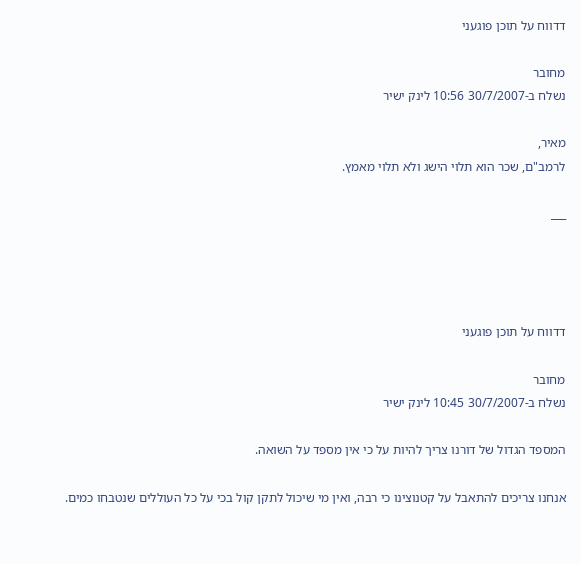דדווח על תוכן פוגעני

מחובר
נשלח ב-30/7/2007 10:56 לינק ישיר

מאיר,
לרמב"ם, שכר הוא תלוי הישג ולא תלוי מאמץ.

___




דדווח על תוכן פוגעני

מחובר
נשלח ב-30/7/2007 10:45 לינק ישיר

המספד הגדול של דורנו צריך להיות על כי אין מספד על השואה.

אנחנו צריכים להתאבל על קטנוצינו כי רבה, ואין מי שיכול לתקן קול בכי על כל העוללים שנטבחו כמים.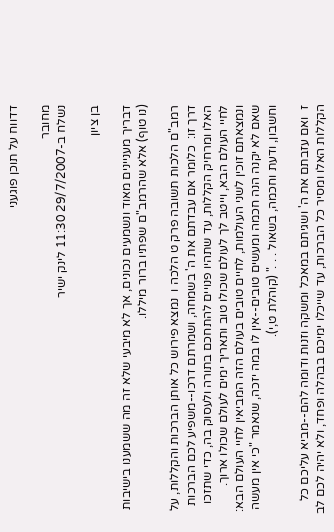דדווח על תוכן פוגעני

מחובר
נשלח ב-29/7/2007 11:30 לינק ישיר

בן ציון

דבריך מעניינים מאוד ונשמעים נכונים, אך לא מיבעי שלא זה מה ששמענו בישיבות (נו טוף) אלא שהרמב"ם שפתיו ברור מיללו.

רמב"ם הלכות תשובה פרק ט הלכה ו  נמצא פירוש כל אותן הברכות והקללות, על דרך זו:  כלומר אם עבדתם את ה' בשמחה, ושמרתם דרכו--משפיע לכם הברכות האלו ומרחיק הקללות, עד שתהיו פנויים להתחכם בתורה ולעסוק בה, כדי שתזכו לחיי העולם הבא, וייטב לך לעולם שכולו טוב ותאריך ימים לעולם שכולו ארוך.  ונמצאתם זוכין לשני העולמות, לחיים טובים בעולם הזה המביאין לחיי העולם הבא:  שאם לא יקנה הנה חכמה ומעשים טובים--אין לו במה יזכה, שנאמר "כי אין מעשה וחשבון, ודעת וחכמה, בשאול . . ." (קוהלת ט,י).

ז  ואם עזבתם את ה' ושגיתם במאכל ומשקה וזנות ודומה להם--מביא עליכם כל הקללות האלו ומסיר כל הברכות, עד שייכלו ימיכם בבהלה ופחד, ולא יהיה לכם לב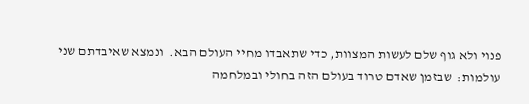פנוי ולא גוף שלם לעשות המצוות, כדי שתאבדו מחיי העולם הבא.  ונמצא שאיבדתם שני עולמות:  שבזמן שאדם טרוד בעולם הזה בחולי ובמלחמה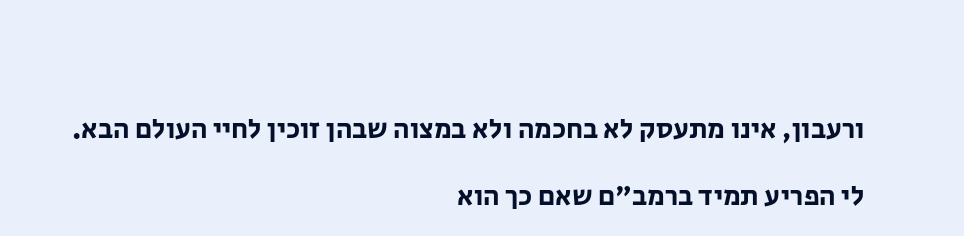ורעבון, אינו מתעסק לא בחכמה ולא במצוה שבהן זוכין לחיי העולם הבא.

לי הפריע תמיד ברמב"ם שאם כך הוא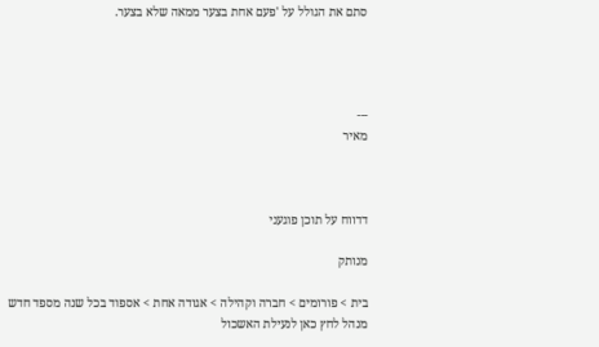סתם את הגולל על 'פעם אחת בצער ממאה שלא בצער.




---
מאיר



דדווח על תוכן פוגעני

מנותק

בית > פורומים > חברה וקהילה > אגודה אחת > אספוד בכל שנה מספד חדש
מנהל לחץ כאן לנעילת האשכול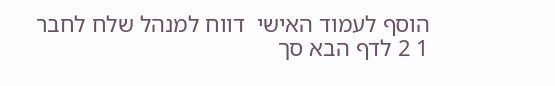הוסף לעמוד האישי  דווח למנהל שלח לחבר
1 2 לדף הבא סך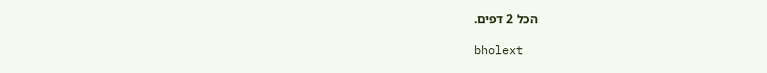הכל 2 דפים.

bholext